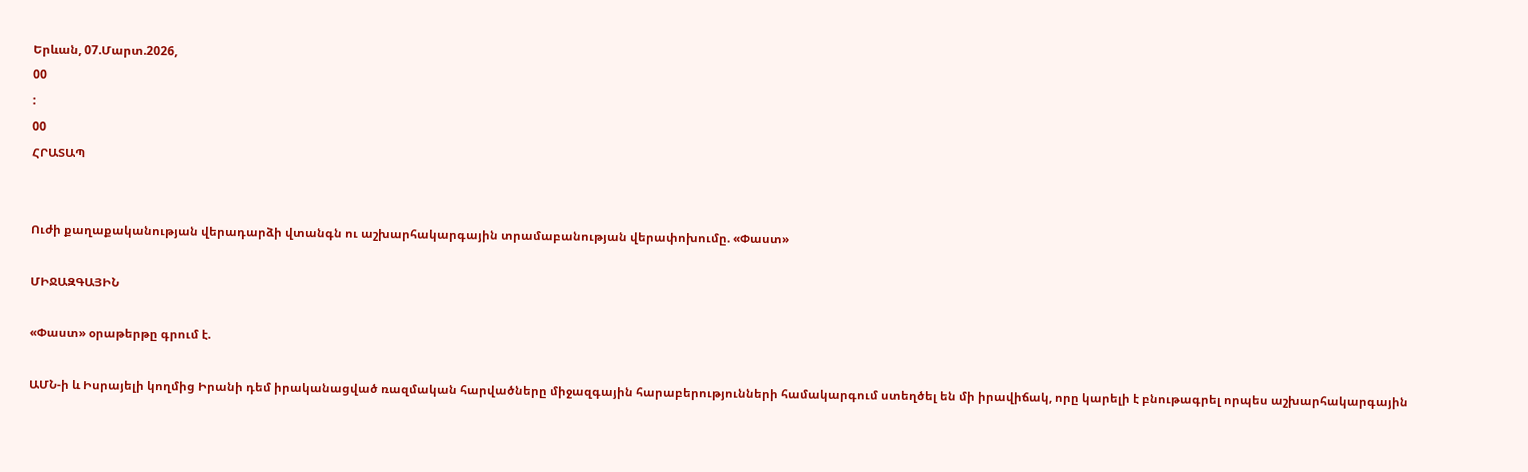Երևան, 07.Մարտ.2026,
00
:
00
ՀՐԱՏԱՊ


Ուժի քաղաքականության վերադարձի վտանգն ու աշխարհակարգային տրամաբանության վերափոխումը. «Փաստ»

ՄԻՋԱԶԳԱՅԻՆ

«Փաստ» օրաթերթը գրում է.

ԱՄՆ-ի և Իսրայելի կողմից Իրանի դեմ իրականացված ռազմական հարվածները միջազգային հարաբերությունների համակարգում ստեղծել են մի իրավիճակ, որը կարելի է բնութագրել որպես աշխարհակարգային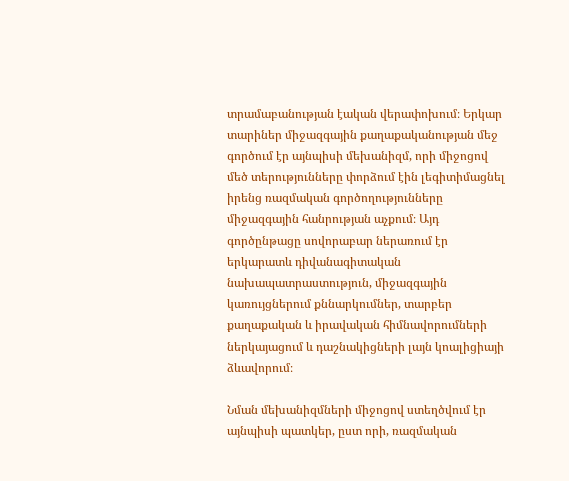տրամաբանության էական վերափոխում։ Երկար տարիներ միջազգային քաղաքականության մեջ գործում էր այնպիսի մեխանիզմ, որի միջոցով մեծ տերությունները փորձում էին լեգիտիմացնել իրենց ռազմական գործողությունները միջազգային հանրության աչքում։ Այդ գործընթացը սովորաբար ներառում էր երկարատև դիվանագիտական նախապատրաստություն, միջազգային կառույցներում քննարկումներ, տարբեր քաղաքական և իրավական հիմնավորումների ներկայացում և դաշնակիցների լայն կոալիցիայի ձևավորում։

Նման մեխանիզմների միջոցով ստեղծվում էր այնպիսի պատկեր, ըստ որի, ռազմական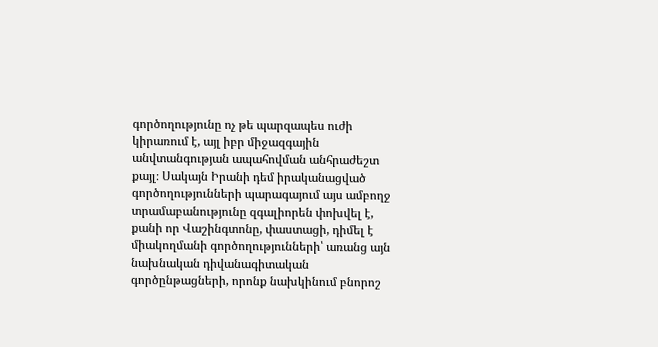գործողությունը ոչ թե պարզապես ուժի կիրառում է, այլ իբր միջազգային անվտանգության ապահովման անհրաժեշտ քայլ։ Սակայն Իրանի դեմ իրականացված գործողությունների պարագայում այս ամբողջ տրամաբանությունը զգալիորեն փոխվել է, քանի որ Վաշինգտոնը, փաստացի, դիմել է միակողմանի գործողությունների՝ առանց այն նախնական դիվանագիտական գործընթացների, որոնք նախկինում բնորոշ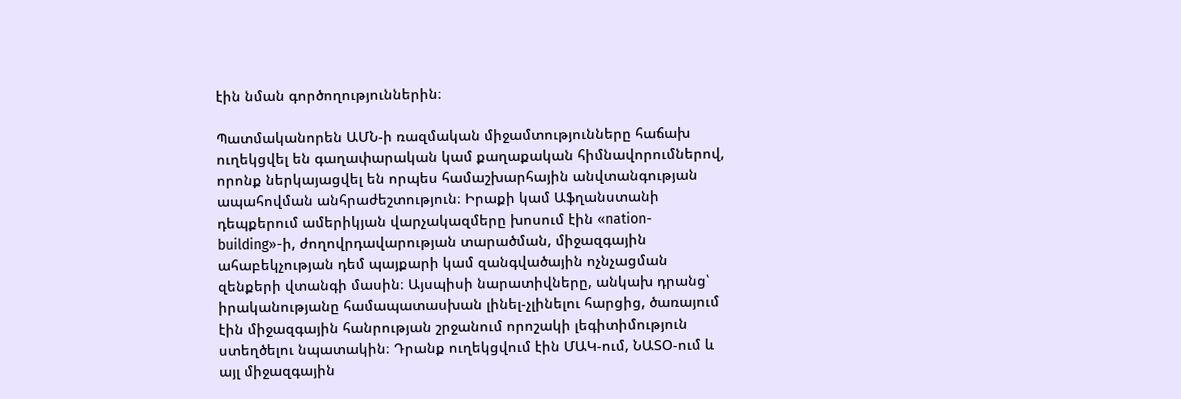էին նման գործողություններին։

Պատմականորեն ԱՄՆ-ի ռազմական միջամտությունները հաճախ ուղեկցվել են գաղափարական կամ քաղաքական հիմնավորումներով, որոնք ներկայացվել են որպես համաշխարհային անվտանգության ապահովման անհրաժեշտություն։ Իրաքի կամ Աֆղանստանի դեպքերում ամերիկյան վարչակազմերը խոսում էին «nation-building»-ի, ժողովրդավարության տարածման, միջազգային ահաբեկչության դեմ պայքարի կամ զանգվածային ոչնչացման զենքերի վտանգի մասին։ Այսպիսի նարատիվները, անկախ դրանց՝ իրականությանը համապատասխան լինել-չլինելու հարցից, ծառայում էին միջազգային հանրության շրջանում որոշակի լեգիտիմություն ստեղծելու նպատակին։ Դրանք ուղեկցվում էին ՄԱԿ-ում, ՆԱՏՕ-ում և այլ միջազգային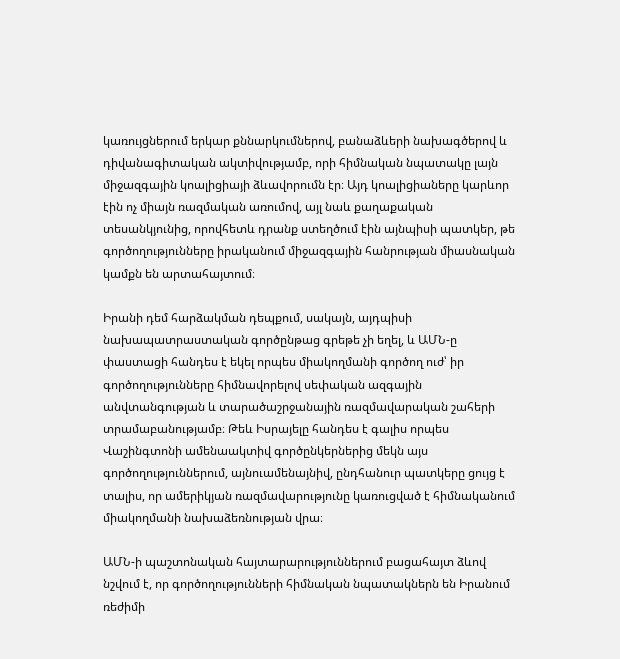կառույցներում երկար քննարկումներով, բանաձևերի նախագծերով և դիվանագիտական ակտիվությամբ, որի հիմնական նպատակը լայն միջազգային կոալիցիայի ձևավորումն էր։ Այդ կոալիցիաները կարևոր էին ոչ միայն ռազմական առումով, այլ նաև քաղաքական տեսանկյունից, որովհետև դրանք ստեղծում էին այնպիսի պատկեր, թե գործողությունները իրականում միջազգային հանրության միասնական կամքն են արտահայտում։

Իրանի դեմ հարձակման դեպքում, սակայն, այդպիսի նախապատրաստական գործընթաց գրեթե չի եղել, և ԱՄՆ-ը փաստացի հանդես է եկել որպես միակողմանի գործող ուժ՝ իր գործողությունները հիմնավորելով սեփական ազգային անվտանգության և տարածաշրջանային ռազմավարական շահերի տրամաբանությամբ։ Թեև Իսրայելը հանդես է գալիս որպես Վաշինգտոնի ամենաակտիվ գործընկերներից մեկն այս գործողություններում, այնուամենայնիվ, ընդհանուր պատկերը ցույց է տալիս, որ ամերիկյան ռազմավարությունը կառուցված է հիմնականում միակողմանի նախաձեռնության վրա։

ԱՄՆ-ի պաշտոնական հայտարարություններում բացահայտ ձևով նշվում է, որ գործողությունների հիմնական նպատակներն են Իրանում ռեժիմի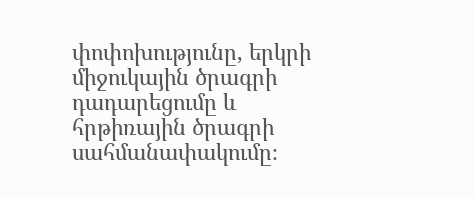փոփոխությունը, երկրի միջուկային ծրագրի դադարեցումը և հրթիռային ծրագրի սահմանափակումը։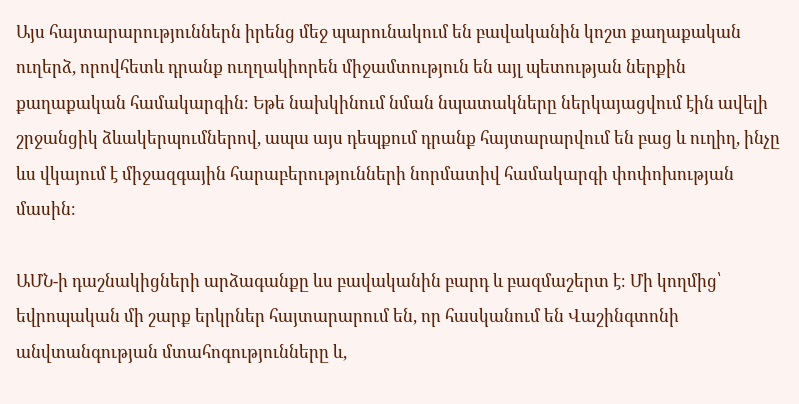Այս հայտարարություններն իրենց մեջ պարունակում են բավականին կոշտ քաղաքական ուղերձ, որովհետև դրանք ուղղակիորեն միջամտություն են այլ պետության ներքին քաղաքական համակարգին։ Եթե նախկինում նման նպատակները ներկայացվում էին ավելի շրջանցիկ ձևակերպումներով, ապա այս դեպքում դրանք հայտարարվում են բաց և ուղիղ, ինչը ևս վկայում է միջազգային հարաբերությունների նորմատիվ համակարգի փոփոխության մասին։

ԱՄՆ-ի դաշնակիցների արձագանքը ևս բավականին բարդ և բազմաշերտ է։ Մի կողմից՝ եվրոպական մի շարք երկրներ հայտարարում են, որ հասկանում են Վաշինգտոնի անվտանգության մտահոգությունները և,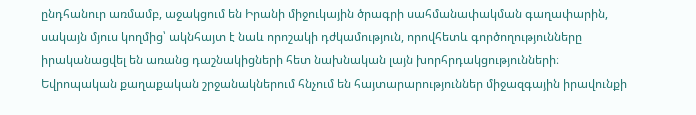ընդհանուր առմամբ, աջակցում են Իրանի միջուկային ծրագրի սահմանափակման գաղափարին, սակայն մյուս կողմից՝ ակնհայտ է նաև որոշակի դժկամություն, որովհետև գործողությունները իրականացվել են առանց դաշնակիցների հետ նախնական լայն խորհրդակցությունների։ Եվրոպական քաղաքական շրջանակներում հնչում են հայտարարություններ միջազգային իրավունքի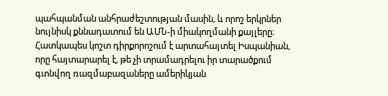պահպանման անհրաժեշտության մասին, և որոշ երկրներ նույնիսկ քննադատում են ԱՄՆ-ի միակողմանի քայլերը։ Հատկապես կոշտ դիրքորոշում է արտահայտել Իսպանիան, որը հայտարարել է, թե չի տրամադրելու իր տարածքում գտնվող ռազմաբազաները ամերիկյան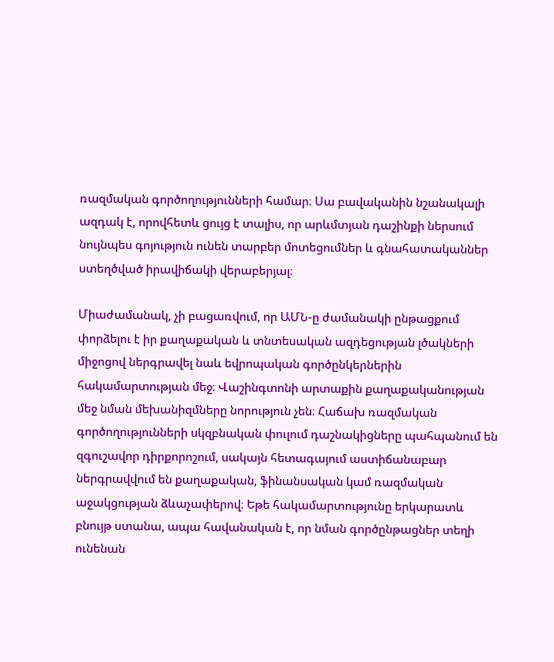ռազմական գործողությունների համար։ Սա բավականին նշանակալի ազդակ է, որովհետև ցույց է տալիս, որ արևմտյան դաշինքի ներսում նույնպես գոյություն ունեն տարբեր մոտեցումներ և գնահատականներ ստեղծված իրավիճակի վերաբերյալ։

Միաժամանակ, չի բացառվում, որ ԱՄՆ-ը ժամանակի ընթացքում փորձելու է իր քաղաքական և տնտեսական ազդեցության լծակների միջոցով ներգրավել նաև եվրոպական գործընկերներին հակամարտության մեջ։ Վաշինգտոնի արտաքին քաղաքականության մեջ նման մեխանիզմները նորություն չեն։ Հաճախ ռազմական գործողությունների սկզբնական փուլում դաշնակիցները պահպանում են զգուշավոր դիրքորոշում, սակայն հետագայում աստիճանաբար ներգրավվում են քաղաքական, ֆինանսական կամ ռազմական աջակցության ձևաչափերով։ Եթե հակամարտությունը երկարատև բնույթ ստանա, ապա հավանական է, որ նման գործընթացներ տեղի ունենան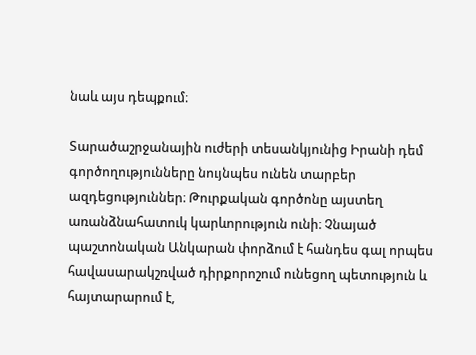նաև այս դեպքում։

Տարածաշրջանային ուժերի տեսանկյունից Իրանի դեմ գործողությունները նույնպես ունեն տարբեր ազդեցություններ։ Թուրքական գործոնը այստեղ առանձնահատուկ կարևորություն ունի։ Չնայած պաշտոնական Անկարան փորձում է հանդես գալ որպես հավասարակշռված դիրքորոշում ունեցող պետություն և հայտարարում է,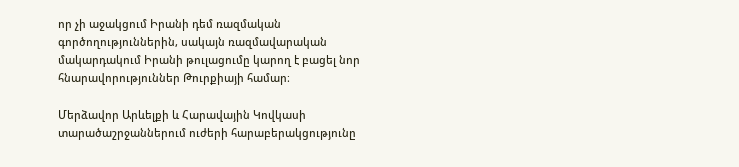որ չի աջակցում Իրանի դեմ ռազմական գործողություններին, սակայն ռազմավարական մակարդակում Իրանի թուլացումը կարող է բացել նոր հնարավորություններ Թուրքիայի համար։

Մերձավոր Արևելքի և Հարավային Կովկասի տարածաշրջաններում ուժերի հարաբերակցությունը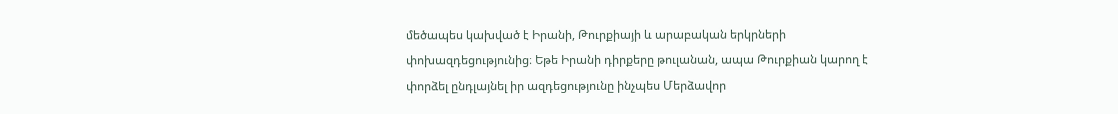մեծապես կախված է Իրանի, Թուրքիայի և արաբական երկրների փոխազդեցությունից։ Եթե Իրանի դիրքերը թուլանան, ապա Թուրքիան կարող է փորձել ընդլայնել իր ազդեցությունը ինչպես Մերձավոր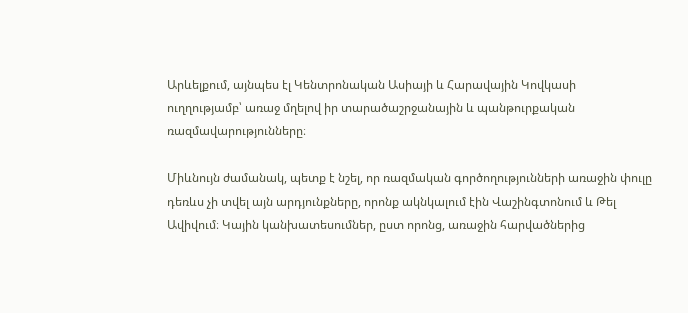Արևելքում, այնպես էլ Կենտրոնական Ասիայի և Հարավային Կովկասի ուղղությամբ՝ առաջ մղելով իր տարածաշրջանային և պանթուրքական ռազմավարությունները։

Միևնույն ժամանակ, պետք է նշել, որ ռազմական գործողությունների առաջին փուլը դեռևս չի տվել այն արդյունքները, որոնք ակնկալում էին Վաշինգտոնում և Թել Ավիվում։ Կային կանխատեսումներ, ըստ որոնց, առաջին հարվածներից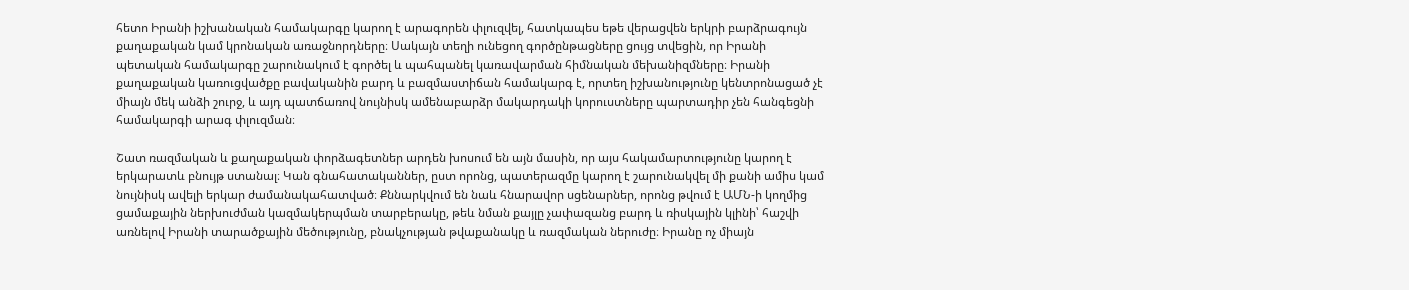հետո Իրանի իշխանական համակարգը կարող է արագորեն փլուզվել, հատկապես եթե վերացվեն երկրի բարձրագույն քաղաքական կամ կրոնական առաջնորդները։ Սակայն տեղի ունեցող գործընթացները ցույց տվեցին, որ Իրանի պետական համակարգը շարունակում է գործել և պահպանել կառավարման հիմնական մեխանիզմները։ Իրանի քաղաքական կառուցվածքը բավականին բարդ և բազմաստիճան համակարգ է, որտեղ իշխանությունը կենտրոնացած չէ միայն մեկ անձի շուրջ, և այդ պատճառով նույնիսկ ամենաբարձր մակարդակի կորուստները պարտադիր չեն հանգեցնի համակարգի արագ փլուզման։

Շատ ռազմական և քաղաքական փորձագետներ արդեն խոսում են այն մասին, որ այս հակամարտությունը կարող է երկարատև բնույթ ստանալ։ Կան գնահատականներ, ըստ որոնց, պատերազմը կարող է շարունակվել մի քանի ամիս կամ նույնիսկ ավելի երկար ժամանակահատված։ Քննարկվում են նաև հնարավոր սցենարներ, որոնց թվում է ԱՄՆ-ի կողմից ցամաքային ներխուժման կազմակերպման տարբերակը, թեև նման քայլը չափազանց բարդ և ռիսկային կլինի՝ հաշվի առնելով Իրանի տարածքային մեծությունը, բնակչության թվաքանակը և ռազմական ներուժը։ Իրանը ոչ միայն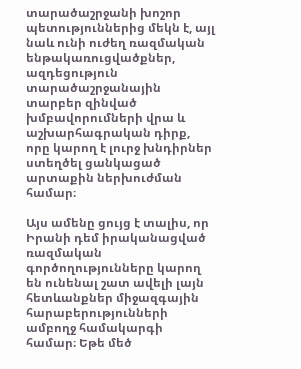տարածաշրջանի խոշոր պետություններից մեկն է, այլ նաև ունի ուժեղ ռազմական ենթակառուցվածքներ, ազդեցություն տարածաշրջանային տարբեր զինված խմբավորումների վրա և աշխարհագրական դիրք, որը կարող է լուրջ խնդիրներ ստեղծել ցանկացած արտաքին ներխուժման համար։

Այս ամենը ցույց է տալիս, որ Իրանի դեմ իրականացված ռազմական գործողությունները կարող են ունենալ շատ ավելի լայն հետևանքներ միջազգային հարաբերությունների ամբողջ համակարգի համար։ Եթե մեծ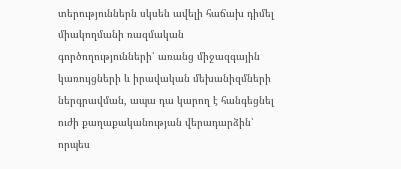տերություններն սկսեն ավելի հաճախ դիմել միակողմանի ռազմական գործողությունների՝ առանց միջազգային կառույցների և իրավական մեխանիզմների ներգրավման, ապա դա կարող է հանգեցնել ուժի քաղաքականության վերադարձին՝ որպես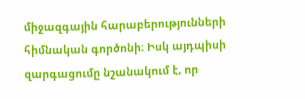միջազգային հարաբերությունների հիմնական գործոնի։ Իսկ այդպիսի զարգացումը նշանակում է, որ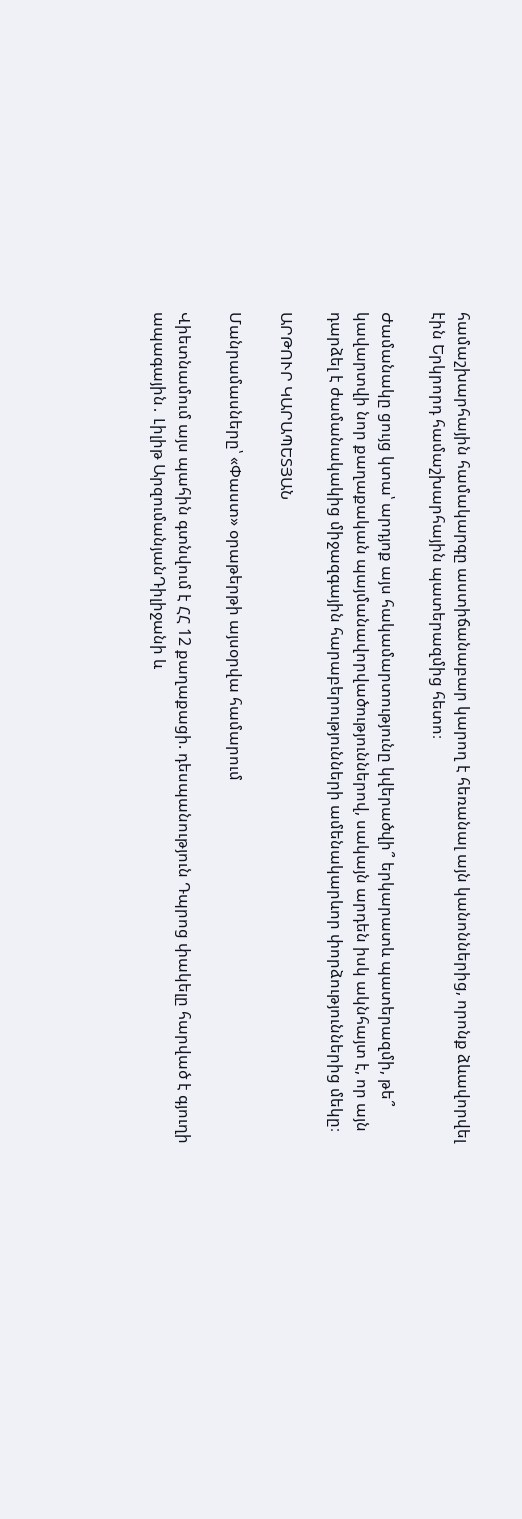համաշխարհային համակարգը աստիճանաբար կարող է հեռանալ այն կանոններից, որոնք ձևավորվել էին Երկրորդ համաշխարհային պատերազմից հետո։

Ժամանակը ցույց կտա՝ արդյոք այս հակամարտությունը կվերածվի՞ երկարատև պատերազմի, թե՞ կավարտվի նոր քաղաքական պայմանավորվածություններով, սակայն արդեն իսկ ակնհայտ է, որ այն դարձել է ժամանակակից միջազգային հարաբերությունների ամենակարևոր փորձություններից մեկը։

ԱՐԹՈՒՐ ԿԱՐԱՊԵՏՅԱՆ

Մանրամասները՝ «Փաստ» օրաթերթի այսօրվա համարում

Վիետնամում այս պահին գտնվում է ՀՀ 12 քաղաքացի. դեսպանություն Դպրոց փակելը հարված է գյուղի ապագային․ Լիլիթ ԱրզումանյանԴիլիջանի և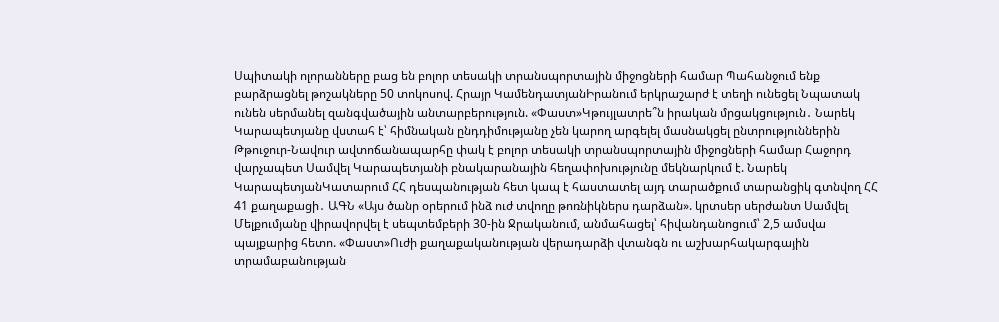Սպիտակի ոլորանները բաց են բոլոր տեսակի տրանսպորտային միջոցների համար Պահանջում ենք բարձրացնել թոշակները 50 տոկոսով. Հրայր ԿամենդատյանԻրանում երկրաշարժ է տեղի ունեցել Նպատակ ունեն սերմանել զանգվածային անտարբերություն. «Փաստ»Կթույլատրե՞ն իրական մրցակցություն․ Նարեկ Կարապետյանը վստահ է՝ հիմնական ընդդիմությանը չեն կարող արգելել մասնակցել ընտրություններին Թթուջուր-Նավուր ավտոճանապարհը փակ է բոլոր տեսակի տրանսպորտային միջոցների համար Հաջորդ վարչապետ Սամվել Կարապետյանի բնակարանային հեղափոխությունը մեկնարկում է. Նարեկ ԿարապետյանԿատարում ՀՀ դեսպանության հետ կապ է հաստատել այդ տարածքում տարանցիկ գտնվող ՀՀ 41 քաղաքացի․ ԱԳՆ «Այս ծանր օրերում ինձ ուժ տվողը թոռնիկներս դարձան». կրտսեր սերժանտ Սամվել Մելքումյանը վիրավորվել է սեպտեմբերի 30-ին Ջրականում, անմահացել՝ հիվանդանոցում՝ 2,5 ամսվա պայքարից հետո. «Փաստ»Ուժի քաղաքականության վերադարձի վտանգն ու աշխարհակարգային տրամաբանության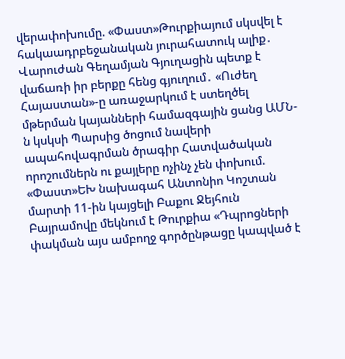վերափոխումը. «Փաստ»Թուրքիայում սկսվել է հակաադրբեջանական յուրահատուկ ալիք․ Վարուժան Գեղամյան Գյուղացին պետք է վաճառի իր բերքը հենց գյուղում․ «Ուժեղ Հայաստան»-ը առաջարկում է ստեղծել մթերման կայանների համազգային ցանց ԱՄՆ-ն կսկսի Պարսից ծոցում նավերի ապահովագրման ծրագիր Հատվածական որոշումներն ու քայլերը ոչինչ չեն փոխում. «Փաստ»ԵԽ նախագահ Անտոնիո Կոշտան մարտի 11-ին կայցելի Բաքու Ջեյհուն Բայրամովը մեկնում է Թուրքիա «Դպրոցների փակման այս ամբողջ գործընթացը կապված է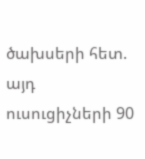ծախսերի հետ. այդ ուսուցիչների 90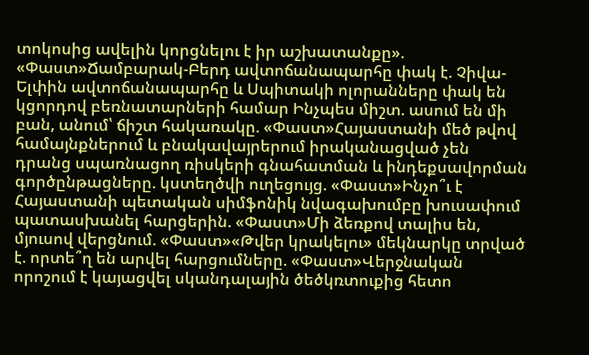տոկոսից ավելին կորցնելու է իր աշխատանքը». «Փաստ»Ճամբարակ-Բերդ ավտոճանապարհը փակ է. Չիվա-Ելփին ավտոճանապարհը և Սպիտակի ոլորանները փակ են կցորդով բեռնատարների համար Ինչպես միշտ. ասում են մի բան, անում՝ ճիշտ հակառակը. «Փաստ»Հայաստանի մեծ թվով համայնքներում և բնակավայրերում իրականացված չեն դրանց սպառնացող ռիսկերի գնահատման և ինդեքսավորման գործընթացները. կստեղծվի ուղեցույց. «Փաստ»Ինչո՞ւ է Հայաստանի պետական սիմֆոնիկ նվագախումբը խուսափում պատասխանել հարցերին. «Փաստ»Մի ձեռքով տալիս են, մյուսով վերցնում. «Փաստ»«Թվեր կրակելու» մեկնարկը տրված է. որտե՞ղ են արվել հարցումները. «Փաստ»Վերջնական որոշում է կայացվել սկանդալային ծեծկռտուքից հետո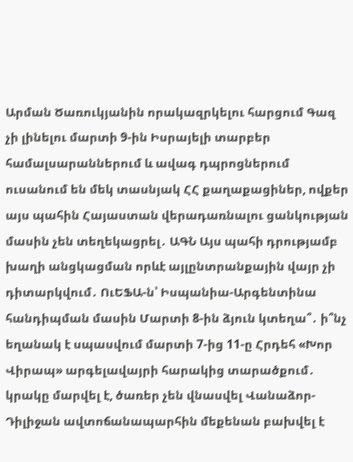Արման Ծառուկյանին որակազրկելու հարցում Գազ չի լինելու մարտի 9-ին Իսրայելի տարբեր համալսարաններում և ավագ դպրոցներում ուսանում են մեկ տասնյակ ՀՀ քաղաքացիներ, ովքեր այս պահին Հայաստան վերադառնալու ցանկության մասին չեն տեղեկացրել․ ԱԳՆ Այս պահի դրությամբ խաղի անցկացման որևէ այլընտրանքային վայր չի դիտարկվում․ ՈւԵՖԱ-ն՝ Իսպանիա-Արգենտինա հանդիպման մասին Մարտի 8-ին ձյուն կտեղա՞․ ի՞նչ եղանակ է սպասվում մարտի 7-ից 11-ը Հրդեհ «Խոր Վիրապ» արգելավայրի հարակից տարածքում․ կրակը մարվել է, ծառեր չեն վնասվել Վանաձոր-Դիլիջան ավտոճանապարհին մեքենան բախվել է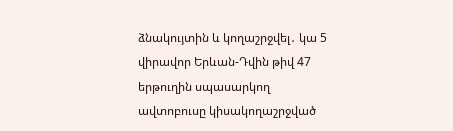ձնակույտին և կողաշրջվել․ կա 5 վիրավոր Երևան-Դվին թիվ 47 երթուղին սպասարկող ավտոբուսը կիսակողաշրջված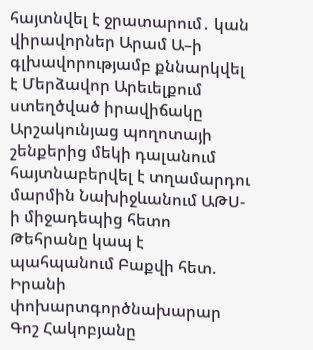հայտնվել է ջրատարում․ կան վիրավորներ Արամ Ա–ի գլխավորությամբ քննարկվել է Մերձավոր Արեւելքում ստեղծված իրավիճակը Արշակունյաց պողոտայի շենքերից մեկի դալանում հայտնաբերվել է տղամարդու մարմին Նախիջևանում ԱԹՍ-ի միջադեպից հետո Թեհրանը կապ է պահպանում Բաքվի հետ. Իրանի փոխարտգործնախարար Գոշ Հակոբյանը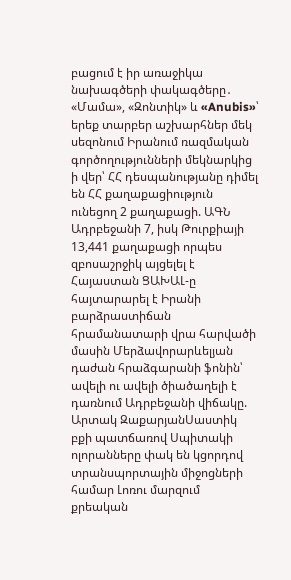բացում է իր առաջիկա նախագծերի փակագծերը․ «Մամա», «Զոնտիկ» և «Anubis»՝ երեք տարբեր աշխարհներ մեկ սեզոնում Իրանում ռազմական գործողությունների մեկնարկից ի վեր՝ ՀՀ դեսպանությանը դիմել են ՀՀ քաղաքացիություն ունեցող 2 քաղաքացի. ԱԳՆ Ադրբեջանի 7, իսկ Թուրքիայի 13,441 քաղաքացի որպես զբոսաշրջիկ այցելել է Հայաստան ՑԱԽԱԼ-ը հայտարարել է Իրանի բարձրաստիճան հրամանատարի վրա հարվածի մասին Մերձավորարևելյան դաժան հրաձգարանի ֆոնին՝ ավելի ու ավելի ծիածաղելի է դառնում Ադրբեջանի վիճակը. Արտակ ԶաքարյանՍաստիկ բքի պատճառով Սպիտակի ոլորանները փակ են կցորդով տրանսպորտային միջոցների համար Լոռու մարզում քրեական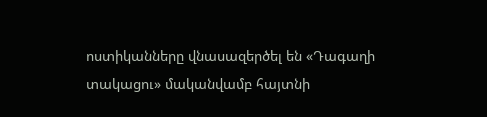ոստիկանները վնասազերծել են «Դագաղի տակացու» մականվամբ հայտնի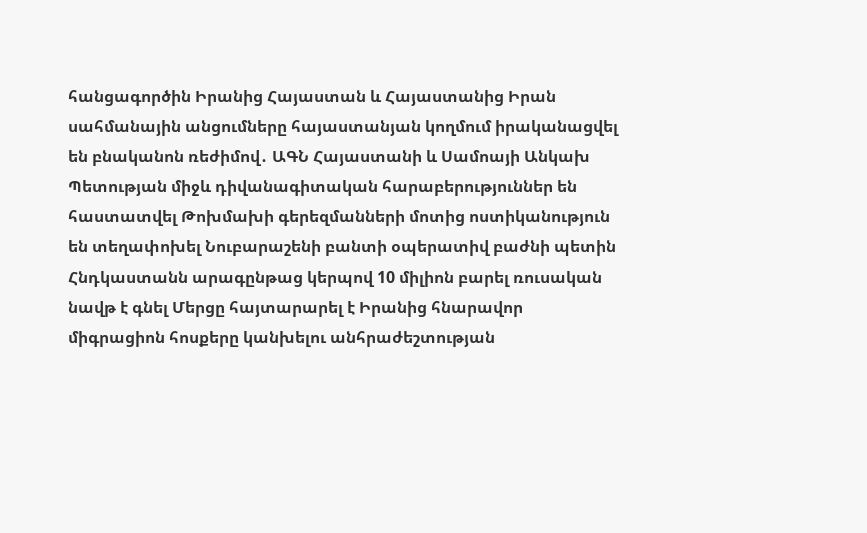հանցագործին Իրանից Հայաստան և Հայաստանից Իրան սահմանային անցումները հայաստանյան կողմում իրականացվել են բնականոն ռեժիմով․ ԱԳՆ Հայաստանի և Սամոայի Անկախ Պետության միջև դիվանագիտական հարաբերություններ են հաստատվել Թոխմախի գերեզմանների մոտից ոստիկանություն են տեղափոխել Նուբարաշենի բանտի օպերատիվ բաժնի պետին Հնդկաստանն արագընթաց կերպով 10 միլիոն բարել ռուսական նավթ է գնել Մերցը հայտարարել է Իրանից հնարավոր միգրացիոն հոսքերը կանխելու անհրաժեշտության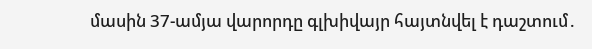մասին 37-ամյա վարորդը գլխիվայր հայտնվել է դաշտում․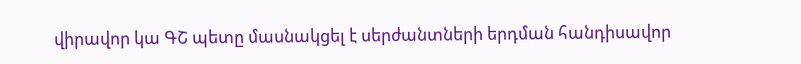վիրավոր կա ԳՇ պետը մասնակցել է սերժանտների երդման հանդիսավոր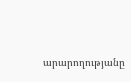արարողությանը